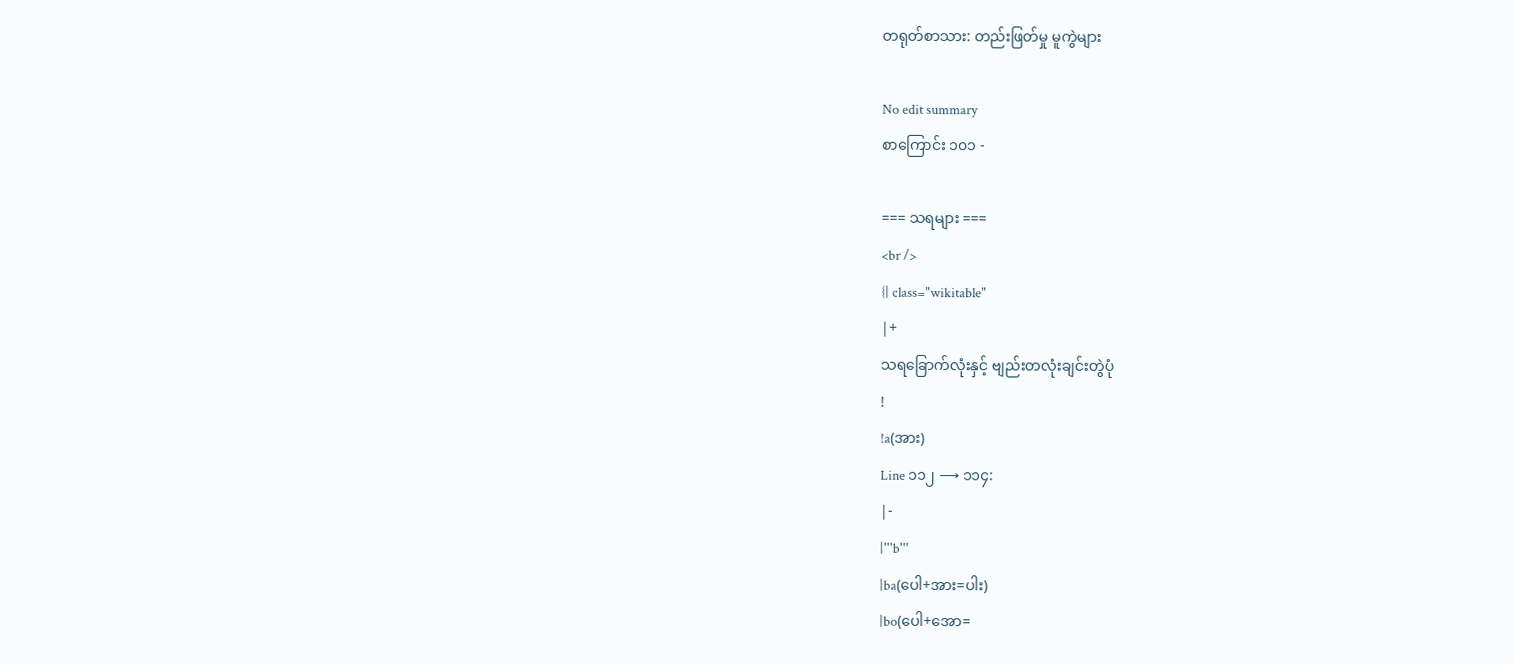တရုတ်စာသား: တည်းဖြတ်မှု မူကွဲများ

No edit summary
စာကြောင်း ၁၀၁ -

=== သရများ ===
<br />
{| class="wikitable"
|+
သရခြောက်လုံးနှင့် ဗျည်းတလုံးချင်းတွဲပုံ
!
!a(အား)
Line ၁၁၂ ⟶ ၁၁၄:
|-
|'''b'''
|ba(ပေါ+အား=ပါး)
|bo(ပေါ+အော=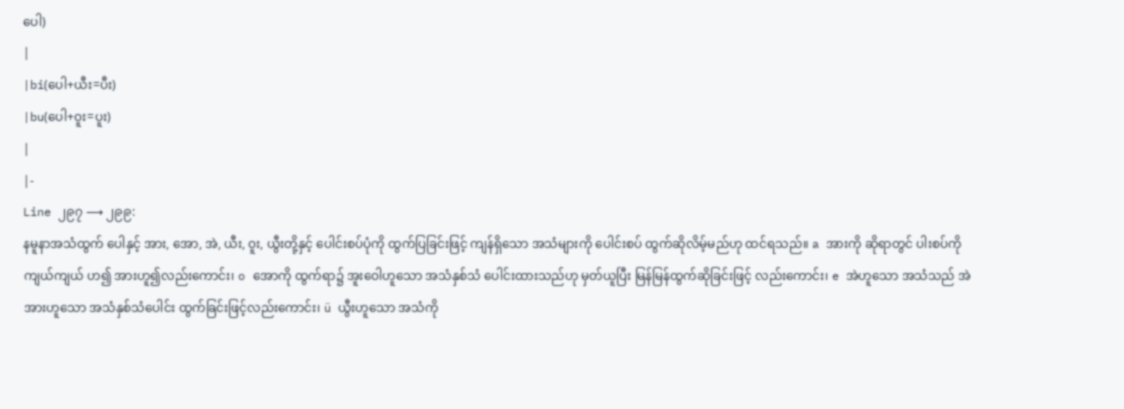ပေါ)
|
|bi(ပေါ+ယီး=ပီး)
|bu(ပေါ+ဝူး=ပူး)
|
|-
Line ၂၉၇ ⟶ ၂၉၉:
နမူနာအသံထွက် ပေါနှင့် အား, အော, အဲ, ယီး, ဝူး, ယွီးတို့နှင့် ပေါင်းစပ်ပုံကို ထွက်ပြခြင်းဖြင့် ကျန်ရှိသော အသံများကို ပေါင်းစပ် ထွက်ဆိုလိမ့်မည်ဟု ထင်ရသည်။ a အားကို ဆိုရာတွင် ပါးစပ်ကို ကျယ်ကျယ် ဟ၍ အားဟူ၍လည်းကောင်း၊ o အောကို ထွက်ရာ၌ အူးဝေါဟူသော အသံနှစ်သံ ပေါင်းထားသည်ဟု မှတ်ယူပြီး မြန်မြန်ထွက်ဆိုခြင်းဖြင့် လည်းကောင်း၊ e အဲဟူသော အသံသည် အဲအားဟူသော အသံနှစ်သံပေါင်း ထွက်ခြင်းဖြင့်လည်းကောင်း၊ ü ယွီးဟူသော အသံကို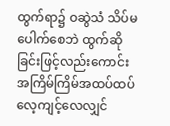ထွက်ရာ၌ ဝဆွဲသံ သိပ်မပေါက်စေဘဲ ထွက်ဆိုခြင်းဖြင့်လည်းကောင်း အကြိမ်ကြိမ်အထပ်ထပ် လေ့ကျင့်လေလျှင်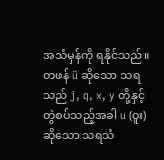အသံမှန်ကို ရနိုင်သည်။ တဖန် ü ဆိုသော သရသည် j, q, x, y တို့နှင့် တွဲစပ်သည့်အခါ u (ဝူး)ဆိုသော သရသံ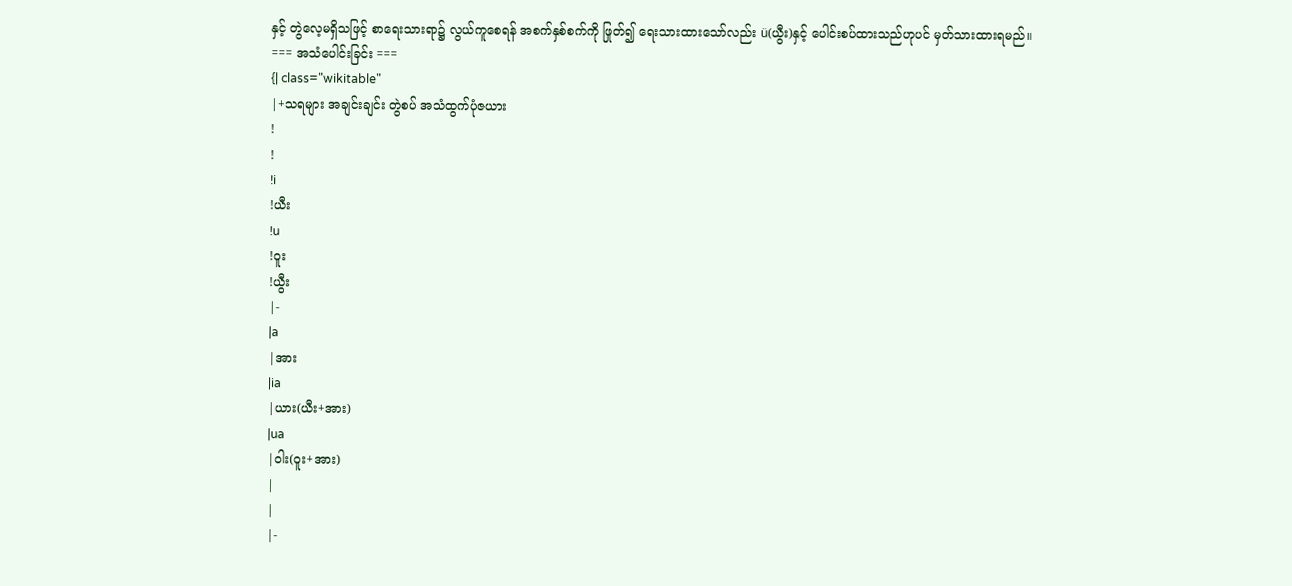နှင့် တွဲလေ့မရှိသဖြင့် စာရေးသားရာ၌ လွယ်ကူစေရန် အစက်နှစ်စက်ကို ဖြုတ်၍ ရေးသားထားသော်လည်း ü(ယွီး)နှင့် ပေါင်းစပ်ထားသည်ဟုပင် မှတ်သားထားရမည်။
=== အသံပေါင်းခြင်း ===
{| class="wikitable"
|+သရများ အချင်းချင်း တွဲစပ် အသံထွက်ပုံဇယား
!
!
!i
!ယီး
!u
!ဝူး
!ယွီး
|-
|a
|အား
|ia
|ယား(ယီး+အား)
|ua
|ဝါး(ဝူး+အား)
|
|
|-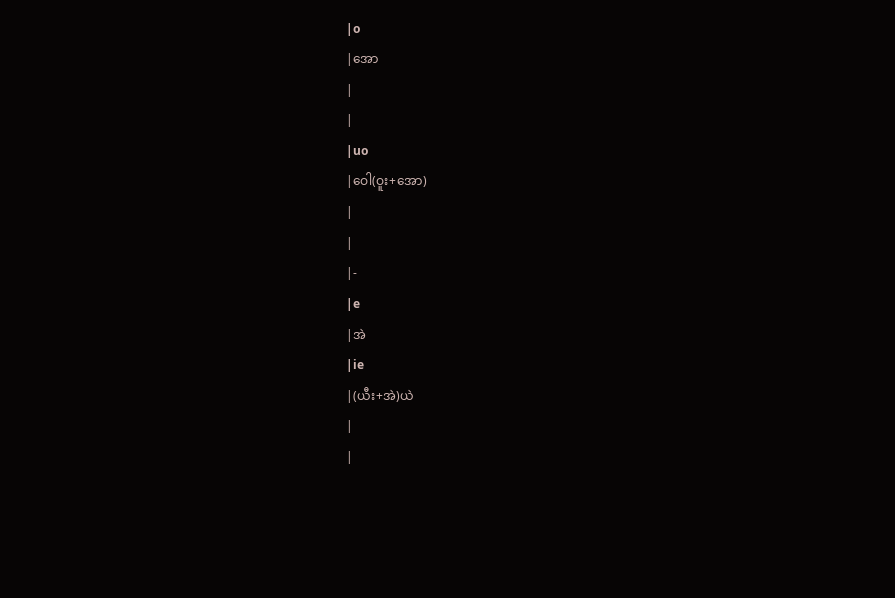|o
|အော
|
|
|uo
|ဝေါ(ဝူး+အော)
|
|
|-
|e
|အဲ
|ie
|(ယီး+အဲ)ယဲ
|
|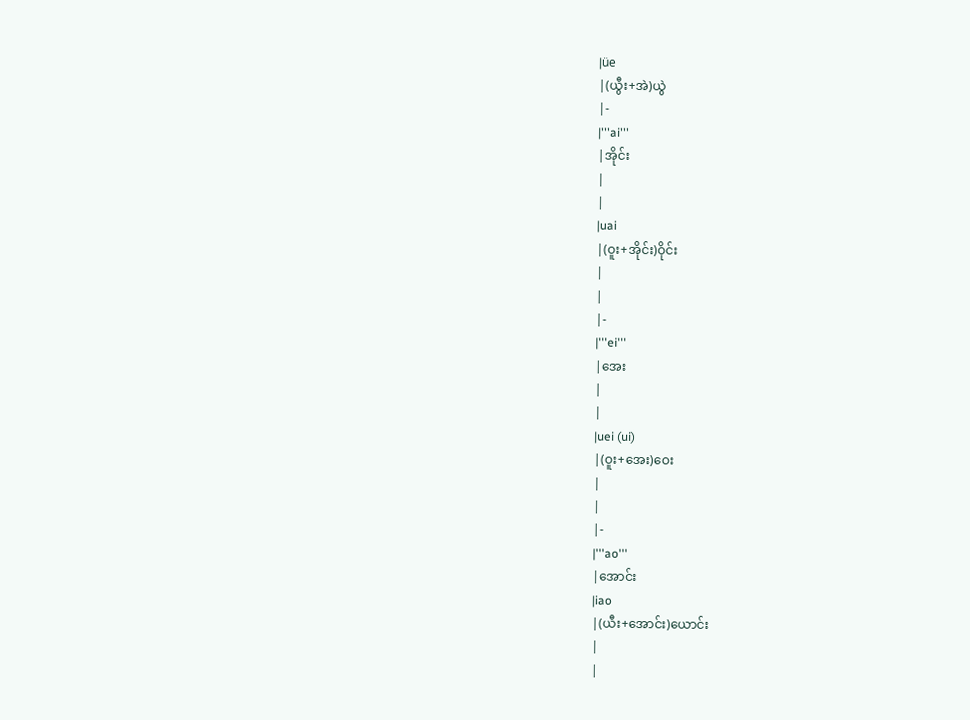|üe
|(ယွီး+အဲ)ယွဲ
|-
|'''ai'''
|အိုင်း
|
|
|uai
|(ဝူး+အိုင်း)ဝိုင်း
|
|
|-
|'''ei'''
|အေး
|
|
|uei (ui)
|(ဝူး+အေး)ဝေး
|
|
|-
|'''ao'''
|အောင်း
|iao
|(ယီး+အောင်း)ယောင်း
|
|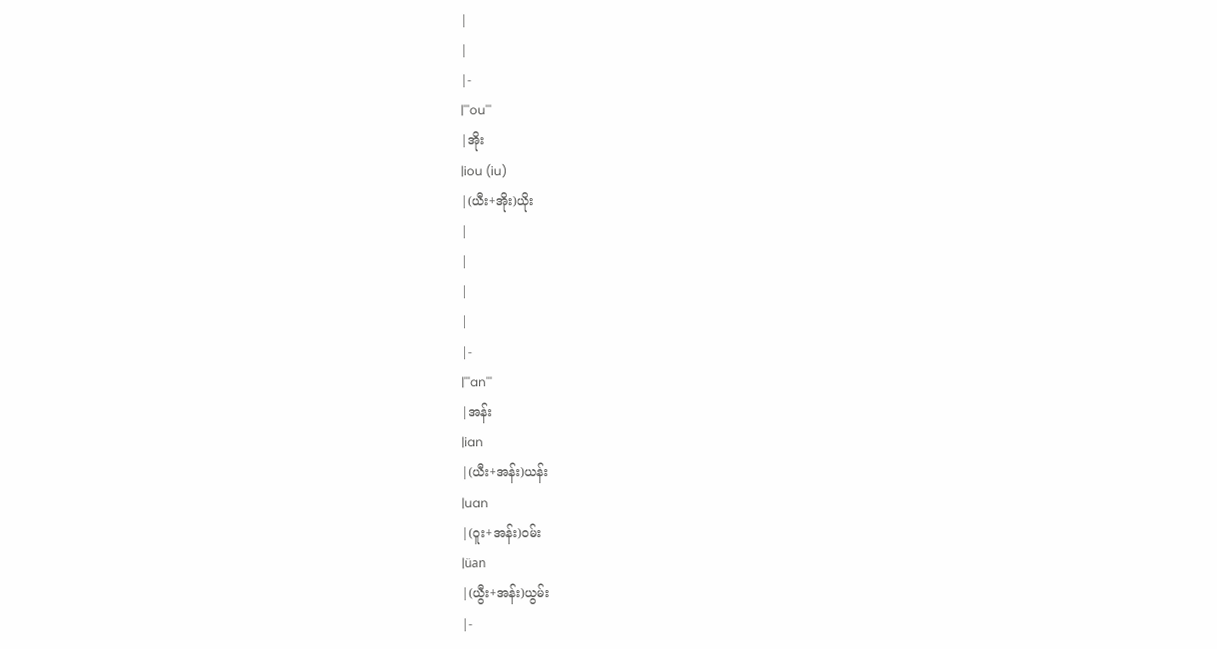|
|
|-
|'''ou'''
|အိုး
|iou (iu)
|(ယီး+အိုး)ယိုး
|
|
|
|
|-
|'''an'''
|အန်း
|ian
|(ယီး+အန်း)ယန်း
|uan
|(ဝူး+အန်း)ဝမ်း
|üan
|(ယွီး+အန်း)ယွမ်း
|-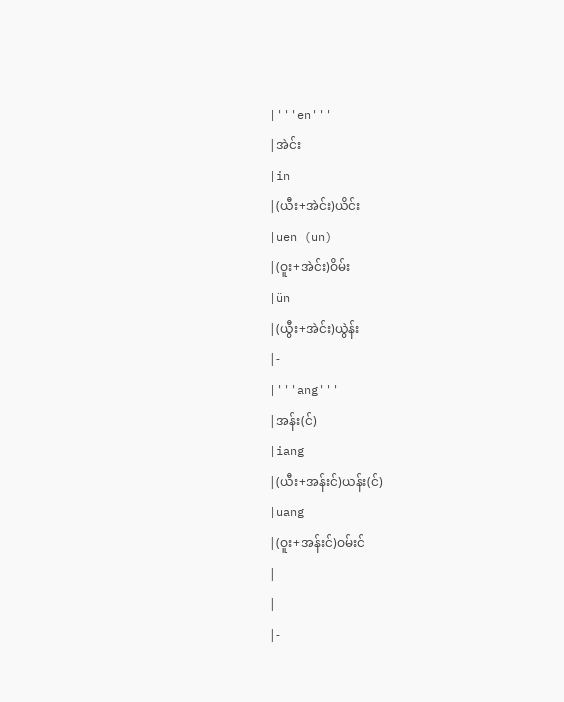|'''en'''
|အဲင်း
|in
|(ယီး+အဲင်း)ယိင်း
|uen (un)
|(ဝူး+အဲင်း)ဝိမ်း
|ün
|(ယွီး+အဲင်း)ယွဲန်း
|-
|'''ang'''
|အန်း(င်)
|iang
|(ယီး+အန်းင်)ယန်း(င်)
|uang
|(ဝူး+အန်းင်)ဝမ်းင်
|
|
|-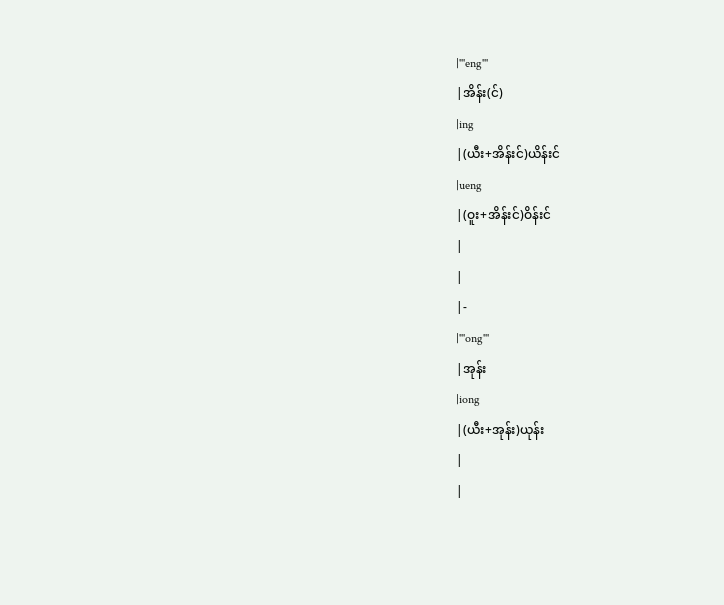|'''eng'''
|အိန်း(င်)
|ing
|(ယီး+အိန်းင်)ယိန်းင်
|ueng
|(ဝူး+အိန်းင်)ဝိန်းင်
|
|
|-
|'''ong'''
|အုန်း
|iong
|(ယီး+အုန်း)ယုန်း
|
|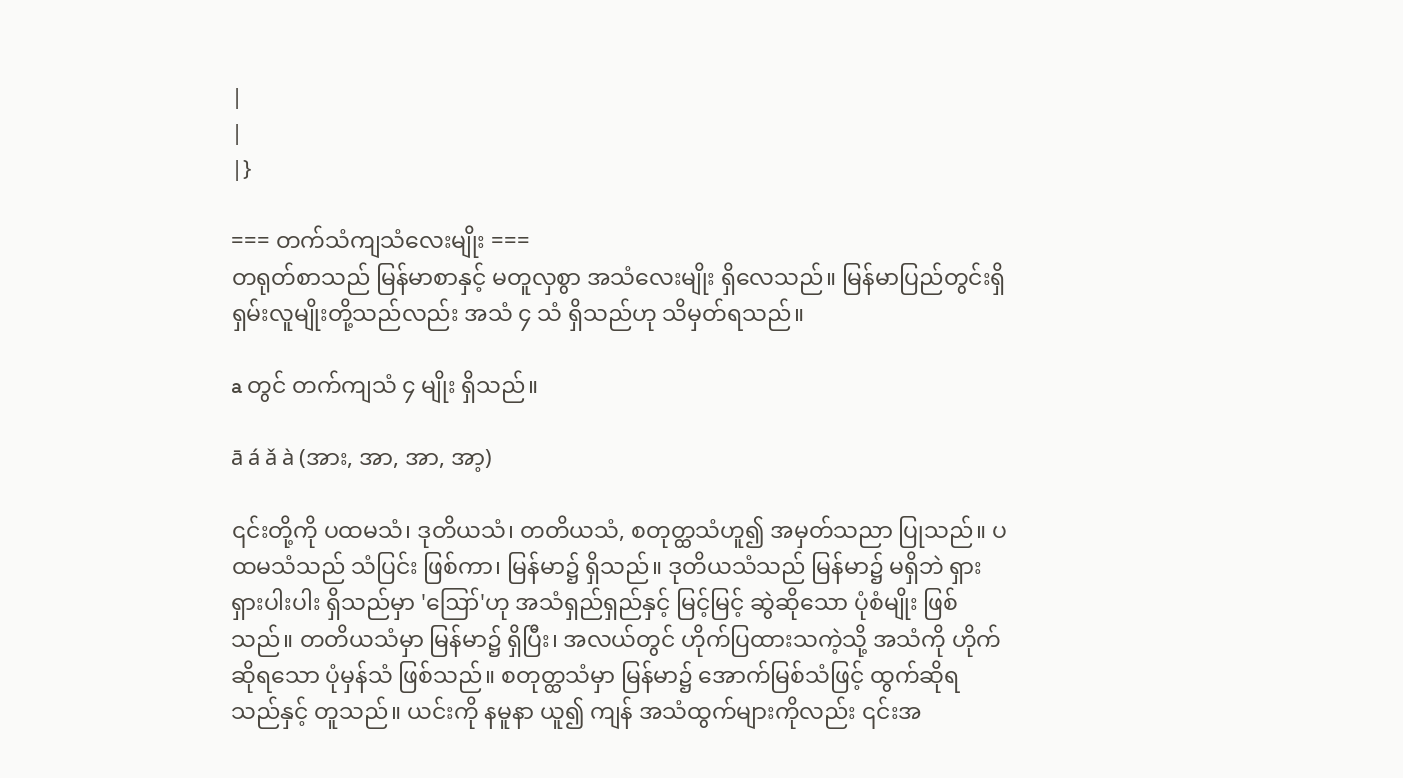|
|
|}

=== တက်သံကျသံလေးမျိုး ===
တရုတ်စာသည် မြန်မာစာနှင့် မတူလှစွာ အသံလေးမျိုး ရှိလေသည်။ မြန်မာပြည်တွင်းရှိ ရှမ်းလူမျိုးတို့သည်လည်း အသံ ၄ သံ ရှိသည်ဟု သိမှတ်ရသည်။

a တွင် တက်ကျသံ ၄ မျိုး ရှိသည်။

ā á ǎ à (အား, အာ, အာ, အာ့)

၎င်းတို့ကို ပထမသံ၊ ဒုတိယသံ၊ တတိယသံ, စတုတ္ထသံဟူ၍ အမှတ်သညာ ပြုသည်။ ပထမသံသည် သံပြင်း ဖြစ်ကာ၊ မြန်မာ၌ ရှိသည်။ ဒုတိယသံသည် မြန်မာ၌ မရှိဘဲ ရှားရှားပါးပါး ရှိသည်မှာ 'ဪ'ဟု အသံရှည်ရှည်နှင့် မြင့်မြင့် ဆွဲဆိုသော ပုံစံမျိုး ဖြစ်သည်။ တတိယသံမှာ မြန်မာ၌ ရှိပြီး၊ အလယ်တွင် ဟိုက်ပြထားသကဲ့သို့ အသံကို ဟိုက်ဆိုရသော ပုံမှန်သံ ဖြစ်သည်။ စတုတ္ထသံမှာ မြန်မာ၌ အောက်မြစ်သံဖြင့် ထွက်ဆိုရသည်နှင့် တူသည်။ ယင်းကို နမူနာ ယူ၍ ကျန် အသံထွက်များကိုလည်း ၎င်းအ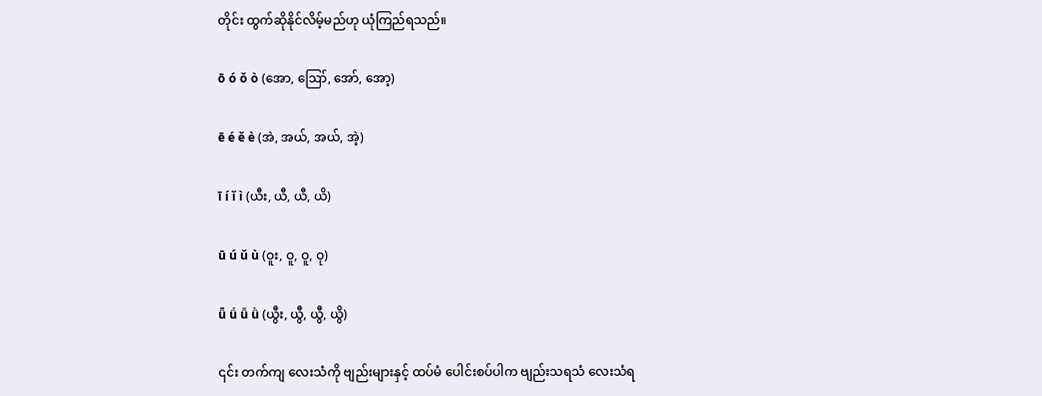တိုင်း ထွက်ဆိုနိုင်လိမ့်မည်ဟု ယုံကြည်ရသည်။

ō ó ǒ ò (အော, ဪ, အော်, အော့)

ē é ě è (အဲ, အယ်, အယ်, အဲ့)

ī í ǐ ì (ယီး, ယီ, ယီ, ယိ)

ū ú ǔ ù (ဝူး, ဝူ, ဝူ, ဝု)

ǖ ǘ ǚ ǜ (ယွီး, ယွီ, ယွီ, ယွိ)

၎င်း တက်ကျ လေးသံကို ဗျည်းများနှင့် ထပ်မံ ပေါင်းစပ်ပါက ဗျည်းသရသံ လေးသံရ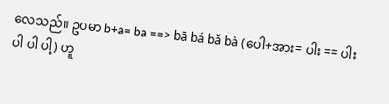လေသည်။ ဥပမာ b+a= ba ==> bā bá bǎ bà (ပေါ+အား= ပါး == ပါး ပါ ပါ ပါ့) ဟူ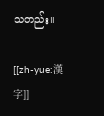သတည်း။

[[zh-yue:漢字]]